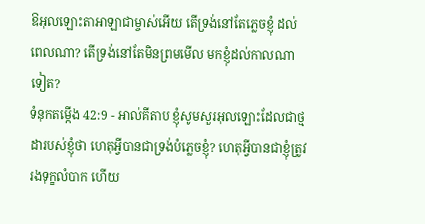ឱអុលឡោះតាអាឡាជាម្ចាស់អើយ តើទ្រង់នៅតែភ្លេចខ្ញុំ ដល់ពេលណា? តើទ្រង់នៅតែមិនព្រមមើល មកខ្ញុំដល់កាលណាទៀត?
ទំនុកតម្កើង 42:9 - អាល់គីតាប ខ្ញុំសូមសួរអុលឡោះដែលជាថ្មដារបស់ខ្ញុំថា ហេតុអ្វីបានជាទ្រង់បំភ្លេចខ្ញុំ? ហេតុអ្វីបានជាខ្ញុំត្រូវរងទុក្ខលំបាក ហើយ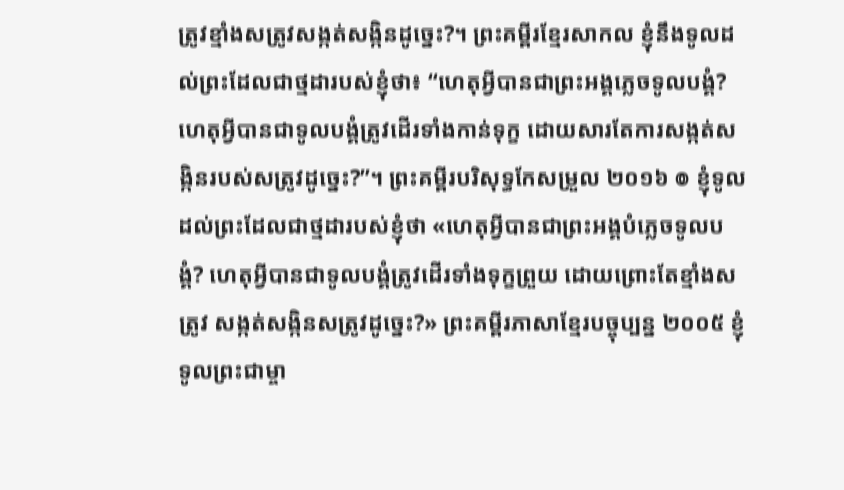ត្រូវខ្មាំងសត្រូវសង្កត់សង្កិនដូច្នេះ?។ ព្រះគម្ពីរខ្មែរសាកល ខ្ញុំនឹងទូលដល់ព្រះដែលជាថ្មដារបស់ខ្ញុំថា៖ “ហេតុអ្វីបានជាព្រះអង្គភ្លេចទូលបង្គំ? ហេតុអ្វីបានជាទូលបង្គំត្រូវដើរទាំងកាន់ទុក្ខ ដោយសារតែការសង្កត់សង្កិនរបស់សត្រូវដូច្នេះ?”។ ព្រះគម្ពីរបរិសុទ្ធកែសម្រួល ២០១៦ ៙ ខ្ញុំទូលដល់ព្រះដែលជាថ្មដារបស់ខ្ញុំថា «ហេតុអ្វីបានជាព្រះអង្គបំភ្លេចទូលបង្គំ? ហេតុអ្វីបានជាទូលបង្គំត្រូវដើរទាំងទុក្ខព្រួយ ដោយព្រោះតែខ្មាំងសត្រូវ សង្កត់សង្កិនសត្រូវដូច្នេះ?» ព្រះគម្ពីរភាសាខ្មែរបច្ចុប្បន្ន ២០០៥ ខ្ញុំទូលព្រះជាម្ចា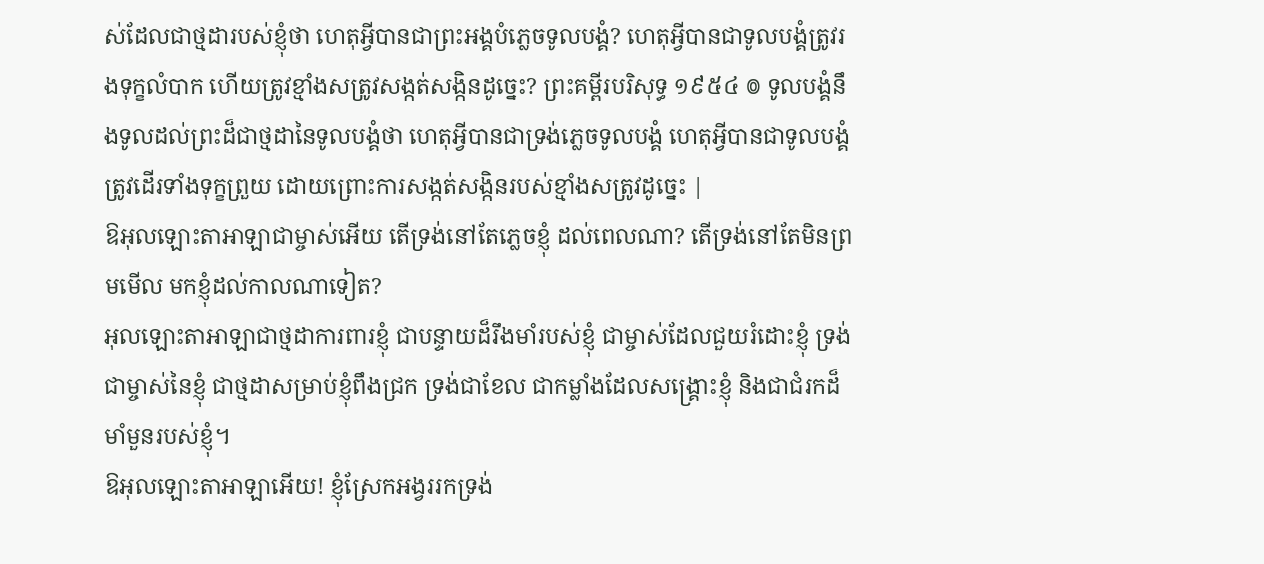ស់ដែលជាថ្មដារបស់ខ្ញុំថា ហេតុអ្វីបានជាព្រះអង្គបំភ្លេចទូលបង្គំ? ហេតុអ្វីបានជាទូលបង្គំត្រូវរងទុក្ខលំបាក ហើយត្រូវខ្មាំងសត្រូវសង្កត់សង្កិនដូច្នេះ? ព្រះគម្ពីរបរិសុទ្ធ ១៩៥៤ ៙ ទូលបង្គំនឹងទូលដល់ព្រះដ៏ជាថ្មដានៃទូលបង្គំថា ហេតុអ្វីបានជាទ្រង់ភ្លេចទូលបង្គំ ហេតុអ្វីបានជាទូលបង្គំត្រូវដើរទាំងទុក្ខព្រួយ ដោយព្រោះការសង្កត់សង្កិនរបស់ខ្មាំងសត្រូវដូច្នេះ |
ឱអុលឡោះតាអាឡាជាម្ចាស់អើយ តើទ្រង់នៅតែភ្លេចខ្ញុំ ដល់ពេលណា? តើទ្រង់នៅតែមិនព្រមមើល មកខ្ញុំដល់កាលណាទៀត?
អុលឡោះតាអាឡាជាថ្មដាការពារខ្ញុំ ជាបន្ទាយដ៏រឹងមាំរបស់ខ្ញុំ ជាម្ចាស់ដែលជួយរំដោះខ្ញុំ ទ្រង់ជាម្ចាស់នៃខ្ញុំ ជាថ្មដាសម្រាប់ខ្ញុំពឹងជ្រក ទ្រង់ជាខែល ជាកម្លាំងដែលសង្គ្រោះខ្ញុំ និងជាជំរកដ៏មាំមួនរបស់ខ្ញុំ។
ឱអុលឡោះតាអាឡាអើយ! ខ្ញុំស្រែកអង្វររកទ្រង់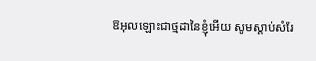ឱអុលឡោះជាថ្មដានៃខ្ញុំអើយ សូមស្តាប់សំរែ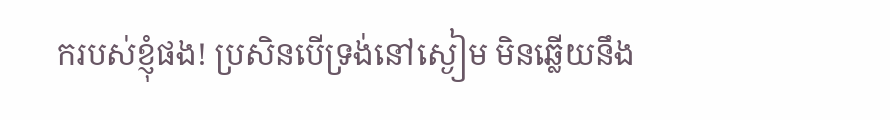ករបស់ខ្ញុំផង! ប្រសិនបើទ្រង់នៅស្ងៀម មិនឆ្លើយនឹង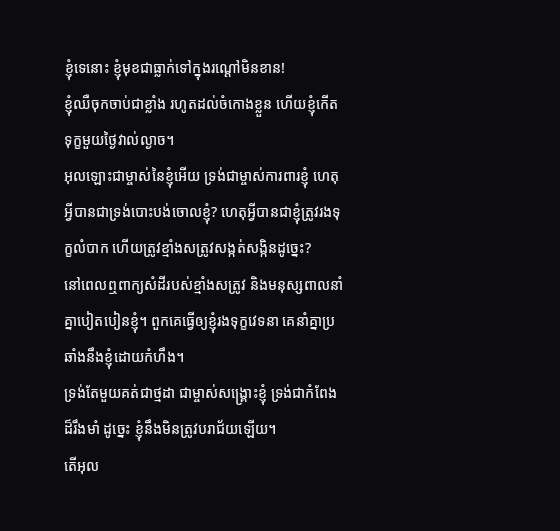ខ្ញុំទេនោះ ខ្ញុំមុខជាធ្លាក់ទៅក្នុងរណ្ដៅមិនខាន!
ខ្ញុំឈឺចុកចាប់ជាខ្លាំង រហូតដល់ចំកោងខ្លួន ហើយខ្ញុំកើតទុក្ខមួយថ្ងៃវាល់ល្ងាច។
អុលឡោះជាម្ចាស់នៃខ្ញុំអើយ ទ្រង់ជាម្ចាស់ការពារខ្ញុំ ហេតុអ្វីបានជាទ្រង់បោះបង់ចោលខ្ញុំ? ហេតុអ្វីបានជាខ្ញុំត្រូវរងទុក្ខលំបាក ហើយត្រូវខ្មាំងសត្រូវសង្កត់សង្កិនដូច្នេះ?
នៅពេលឮពាក្យសំដីរបស់ខ្មាំងសត្រូវ និងមនុស្សពាលនាំគ្នាបៀតបៀនខ្ញុំ។ ពួកគេធ្វើឲ្យខ្ញុំរងទុក្ខវេទនា គេនាំគ្នាប្រឆាំងនឹងខ្ញុំដោយកំហឹង។
ទ្រង់តែមួយគត់ជាថ្មដា ជាម្ចាស់សង្គ្រោះខ្ញុំ ទ្រង់ជាកំពែងដ៏រឹងមាំ ដូច្នេះ ខ្ញុំនឹងមិនត្រូវបរាជ័យឡើយ។
តើអុល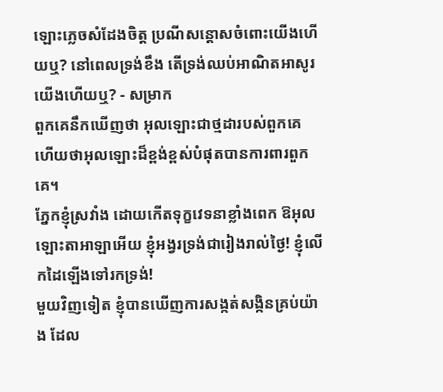ឡោះភ្លេចសំដែងចិត្ត ប្រណីសន្ដោសចំពោះយើងហើយឬ? នៅពេលទ្រង់ខឹង តើទ្រង់ឈប់អាណិតអាសូរយើងហើយឬ? - សម្រាក
ពួកគេនឹកឃើញថា អុលឡោះជាថ្មដារបស់ពួកគេ ហើយថាអុលឡោះដ៏ខ្ពង់ខ្ពស់បំផុតបានការពារពួកគេ។
ភ្នែកខ្ញុំស្រវាំង ដោយកើតទុក្ខវេទនាខ្លាំងពេក ឱអុលឡោះតាអាឡាអើយ ខ្ញុំអង្វរទ្រង់ជារៀងរាល់ថ្ងៃ! ខ្ញុំលើកដៃឡើងទៅរកទ្រង់!
មួយវិញទៀត ខ្ញុំបានឃើញការសង្កត់សង្កិនគ្រប់យ៉ាង ដែល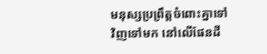មនុស្សប្រព្រឹត្តចំពោះគ្នាទៅវិញទៅមក នៅលើផែនដី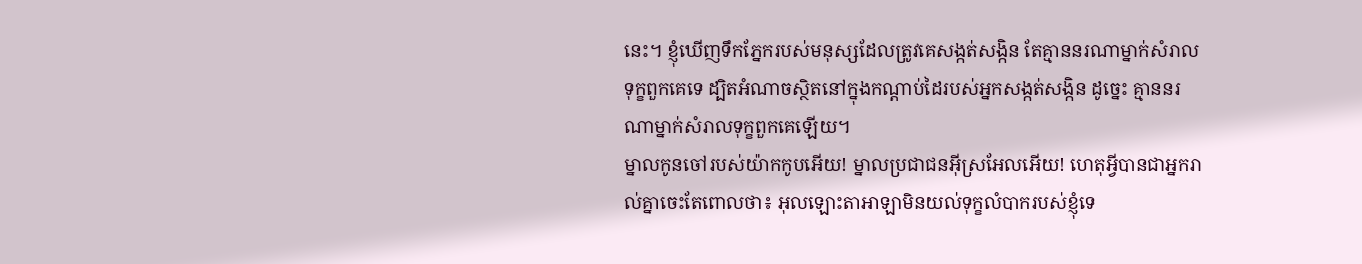នេះ។ ខ្ញុំឃើញទឹកភ្នែករបស់មនុស្សដែលត្រូវគេសង្កត់សង្កិន តែគ្មាននរណាម្នាក់សំរាលទុក្ខពួកគេទេ ដ្បិតអំណាចស្ថិតនៅក្នុងកណ្ដាប់ដៃរបស់អ្នកសង្កត់សង្កិន ដូច្នេះ គ្មាននរណាម្នាក់សំរាលទុក្ខពួកគេឡើយ។
ម្នាលកូនចៅរបស់យ៉ាកកូបអើយ! ម្នាលប្រជាជនអ៊ីស្រអែលអើយ! ហេតុអ្វីបានជាអ្នករាល់គ្នាចេះតែពោលថា៖ អុលឡោះតាអាឡាមិនយល់ទុក្ខលំបាករបស់ខ្ញុំទេ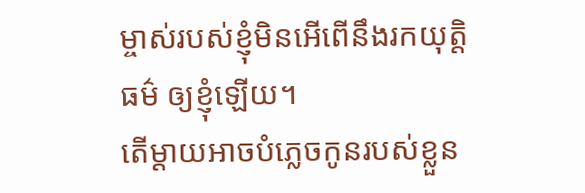ម្ចាស់របស់ខ្ញុំមិនអើពើនឹងរកយុត្តិធម៌ ឲ្យខ្ញុំឡើយ។
តើម្ដាយអាចបំភ្លេចកូនរបស់ខ្លួន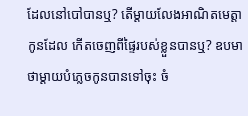ដែលនៅបៅបានឬ? តើម្ដាយលែងអាណិតមេត្តាកូនដែល កើតចេញពីផ្ទៃរបស់ខ្លួនបានឬ? ឧបមាថាម្ដាយបំភ្លេចកូនបានទៅចុះ ចំ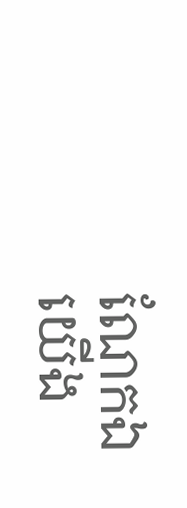ណែកឯយើង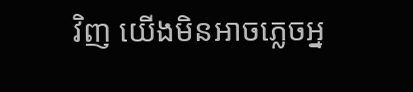វិញ យើងមិនអាចភ្លេចអ្ន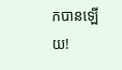កបានឡើយ!